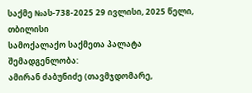საქმე №ას-738-2025 29 ივლისი, 2025 წელი,
თბილისი
სამოქალაქო საქმეთა პალატა
შემადგენლობა:
ამირან ძაბუნიძე (თავმჯდომარე,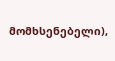მომხსენებელი),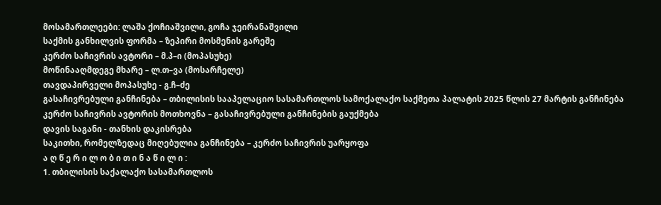მოსამართლეები: ლაშა ქოჩიაშვილი, გოჩა ჯეირანაშვილი
საქმის განხილვის ფორმა – ზეპირი მოსმენის გარეშე
კერძო საჩივრის ავტორი – მ.პ–ი (მოპასუხე)
მოწინააღმდეგე მხარე – ლ.თ–ვა (მოსარჩელე)
თავდაპირველი მოპასუხე - გ.ჩ–ძე
გასაჩივრებული განჩინება – თბილისის სააპელაციო სასამართლოს სამოქალაქო საქმეთა პალატის 2025 წლის 27 მარტის განჩინება
კერძო საჩივრის ავტორის მოთხოვნა – გასაჩივრებული განჩინების გაუქმება
დავის საგანი - თანხის დაკისრება
საკითხი, რომელზედაც მიღებულია განჩინება – კერძო საჩივრის უარყოფა
ა ღ წ ე რ ი ლ ო ბ ი თ ი ნ ა წ ი ლ ი :
1. თბილისის საქალაქო სასამართლოს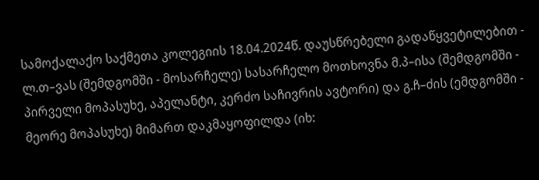სამოქალაქო საქმეთა კოლეგიის 18.04.2024წ. დაუსწრებელი გადაწყვეტილებით - ლ.თ–ვას (შემდგომში - მოსარჩელე) სასარჩელო მოთხოვნა მ.პ–ისა (შემდგომში - პირველი მოპასუხე, აპელანტი, კერძო საჩივრის ავტორი) და გ.ჩ–ძის (ემდგომში - მეორე მოპასუხე) მიმართ დაკმაყოფილდა (იხ: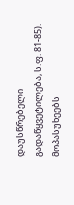დაუსწრებელი გადაწყვეტილება, ს.ფ. 81-85). მოპასუხეებს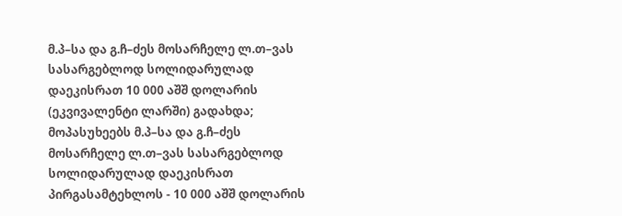მ.პ–სა და გ.ჩ–ძეს მოსარჩელე ლ.თ–ვას სასარგებლოდ სოლიდარულად დაეკისრათ 10 000 აშშ დოლარის (ეკვივალენტი ლარში) გადახდა; მოპასუხეებს მ.პ–სა და გ.ჩ–ძეს მოსარჩელე ლ.თ–ვას სასარგებლოდ სოლიდარულად დაეკისრათ პირგასამტეხლოს - 10 000 აშშ დოლარის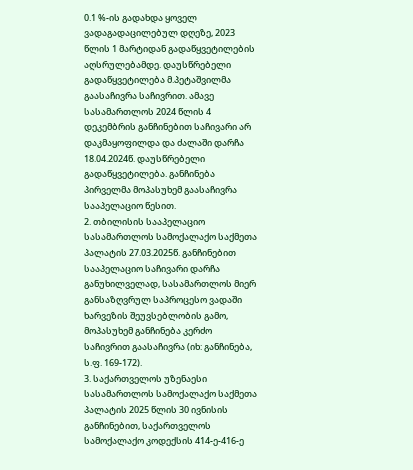0.1 %-ის გადახდა ყოველ ვადაგადაცილებულ დღეზე, 2023 წლის 1 მარტიდან გადაწყვეტილების აღსრულებამდე. დაუსწრებელი გადაწყვეტილება მ.პეტაშვილმა გაასაჩივრა საჩივრით. ამავე სასამართლოს 2024 წლის 4 დეკემბრის განჩინებით საჩივარი არ დაკმაყოფილდა და ძალაში დარჩა 18.04.2024წ. დაუსწრებელი გადაწყვეტილება. განჩინება პირველმა მოპასუხემ გაასაჩივრა სააპელაციო წესით.
2. თბილისის სააპელაციო სასამართლოს სამოქალაქო საქმეთა პალატის 27.03.2025წ. განჩინებით სააპელაციო საჩივარი დარჩა განუხილველად, სასამართლოს მიერ განსაზღვრულ საპროცესო ვადაში ხარვეზის შეუვსებლობის გამო, მოპასუხემ განჩინება კერძო საჩივრით გაასაჩივრა (იხ: განჩინება, ს.ფ. 169-172).
3. საქართველოს უზენაესი სასამართლოს სამოქალაქო საქმეთა პალატის 2025 წლის 30 ივნისის განჩინებით, საქართველოს სამოქალაქო კოდექსის 414-ე-416-ე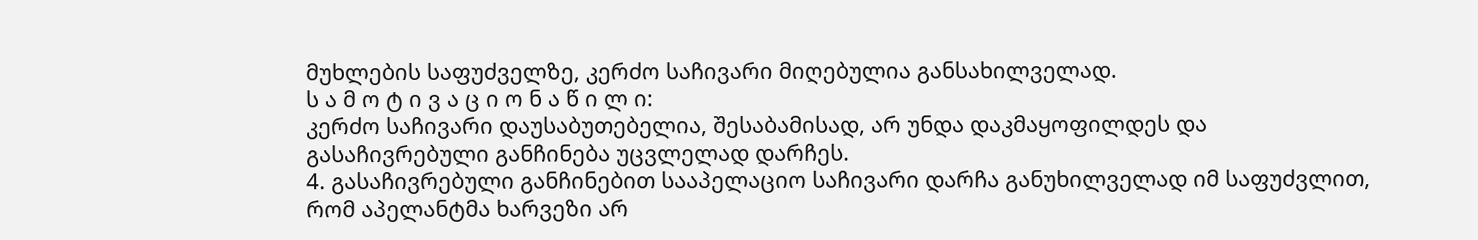მუხლების საფუძველზე, კერძო საჩივარი მიღებულია განსახილველად.
ს ა მ ო ტ ი ვ ა ც ი ო ნ ა წ ი ლ ი:
კერძო საჩივარი დაუსაბუთებელია, შესაბამისად, არ უნდა დაკმაყოფილდეს და გასაჩივრებული განჩინება უცვლელად დარჩეს.
4. გასაჩივრებული განჩინებით სააპელაციო საჩივარი დარჩა განუხილველად იმ საფუძვლით, რომ აპელანტმა ხარვეზი არ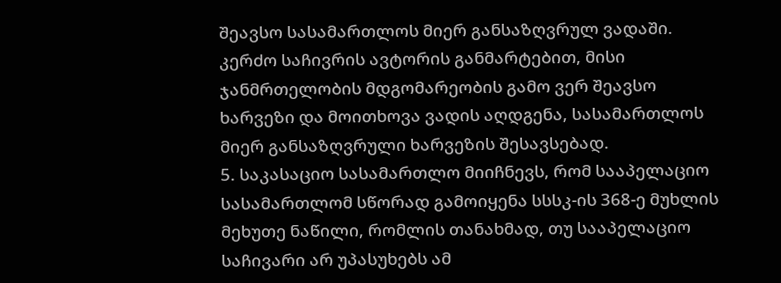შეავსო სასამართლოს მიერ განსაზღვრულ ვადაში. კერძო საჩივრის ავტორის განმარტებით, მისი ჯანმრთელობის მდგომარეობის გამო ვერ შეავსო ხარვეზი და მოითხოვა ვადის აღდგენა, სასამართლოს მიერ განსაზღვრული ხარვეზის შესავსებად.
5. საკასაციო სასამართლო მიიჩნევს, რომ სააპელაციო სასამართლომ სწორად გამოიყენა სსსკ-ის 368-ე მუხლის მეხუთე ნაწილი, რომლის თანახმად, თუ სააპელაციო საჩივარი არ უპასუხებს ამ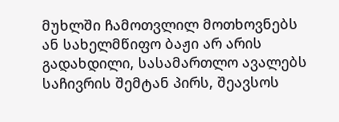მუხლში ჩამოთვლილ მოთხოვნებს ან სახელმწიფო ბაჟი არ არის გადახდილი, სასამართლო ავალებს საჩივრის შემტან პირს, შეავსოს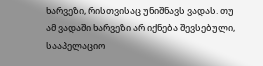ხარვეზი, რისთვისაც უნიშნავს ვადას. თუ ამ ვადაში ხარვეზი არ იქნება შევსებული, სააპელაციო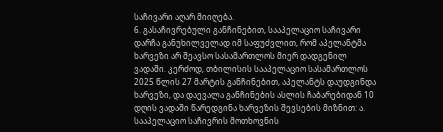საჩივარი აღარ მიიღება.
6. გასაჩივრებული განჩინებით, სააპელაციო საჩივარი დარჩა განუხილველად იმ საფუძვლით, რომ აპელანტმა ხარვეზი არ შეავსო სასამართლოს მიერ დადგენილ ვადაში. კერძოდ, თბილისის სააპელაციო სასამართლოს 2025 წლის 27 მარტის განჩინებით, აპელანტს დაუდგინდა ხარვეზი, და დაევალა განჩინების ასლის ჩაბარებიდან 10 დღის ვადაში წარედგინა ხარვეზის შევსების მიზნით: ა. სააპელაციო საჩივრის მოთხოვნის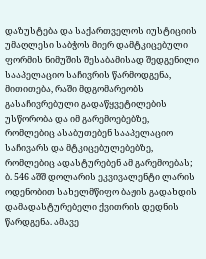დაზუსტება და საქართველოს იუსტიციის უმაღლესი საბჭოს მიერ დამტკიცებული ფორმის ნიმუშის შესაბამისად შედგენილი სააპელაციო საჩივრის წარმოდგენა, მითითება, რაში მდგომარეობს გასაჩივრებული გადაწყვეტილების უსწორობა და იმ გარემოებებზე, რომლებიც ასაბუთებენ სააპელაციო საჩივარს და მტკიცებულებებზე, რომლებიც ადასტურებენ ამ გარემოებას; ბ. 546 აშშ დოლარის ეკვივალენტი ლარის ოდენობით სახელმწიფო ბაჟის გადახდის დამადასტურებელი ქვითრის დედნის წარდგენა. ამავე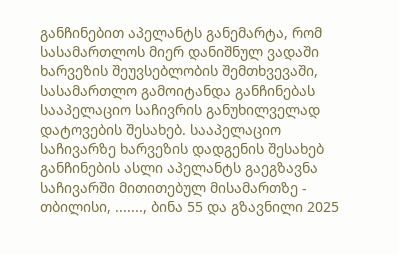განჩინებით აპელანტს განემარტა, რომ სასამართლოს მიერ დანიშნულ ვადაში ხარვეზის შეუვსებლობის შემთხვევაში, სასამართლო გამოიტანდა განჩინებას სააპელაციო საჩივრის განუხილველად დატოვების შესახებ. სააპელაციო საჩივარზე ხარვეზის დადგენის შესახებ განჩინების ასლი აპელანტს გაეგზავნა საჩივარში მითითებულ მისამართზე - თბილისი, ......., ბინა 55 და გზავნილი 2025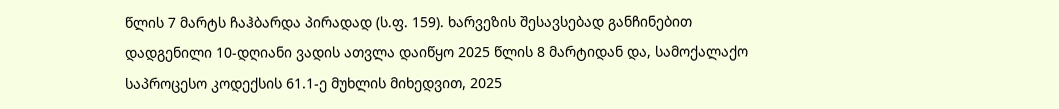წლის 7 მარტს ჩაჰბარდა პირადად (ს.ფ. 159). ხარვეზის შესავსებად განჩინებით დადგენილი 10-დღიანი ვადის ათვლა დაიწყო 2025 წლის 8 მარტიდან და, სამოქალაქო საპროცესო კოდექსის 61.1-ე მუხლის მიხედვით, 2025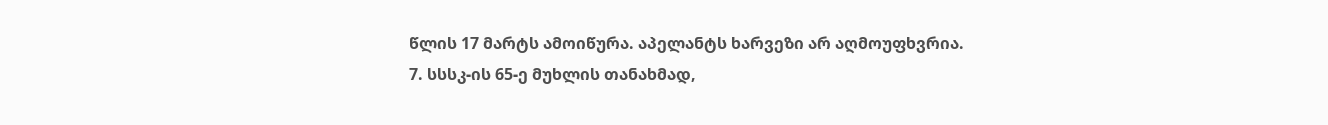წლის 17 მარტს ამოიწურა. აპელანტს ხარვეზი არ აღმოუფხვრია.
7. სსსკ-ის 65-ე მუხლის თანახმად,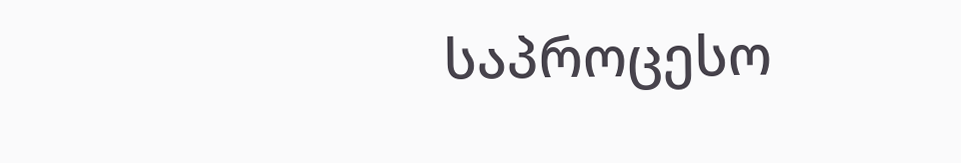საპროცესო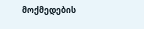მოქმედების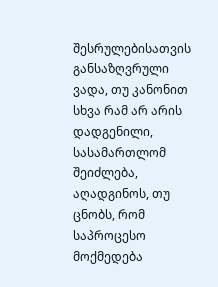შესრულებისათვის განსაზღვრული ვადა, თუ კანონით სხვა რამ არ არის დადგენილი, სასამართლომ შეიძლება, აღადგინოს, თუ ცნობს, რომ საპროცესო მოქმედება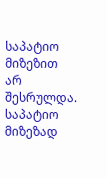საპატიო მიზეზით არ შესრულდა. საპატიო მიზეზად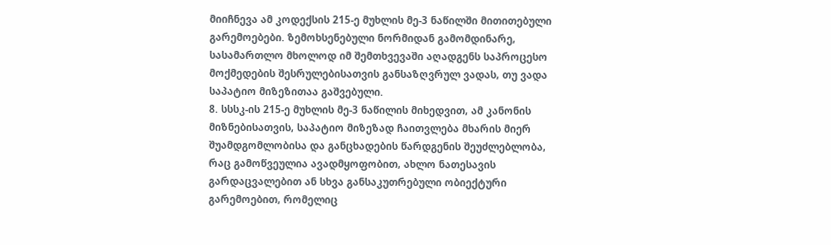მიიჩნევა ამ კოდექსის 215-ე მუხლის მე-3 ნაწილში მითითებული გარემოებები. ზემოხსენებული ნორმიდან გამომდინარე, სასამართლო მხოლოდ იმ შემთხვევაში აღადგენს საპროცესო მოქმედების შესრულებისათვის განსაზღვრულ ვადას, თუ ვადა საპატიო მიზეზითაა გაშვებული.
8. სსსკ-ის 215-ე მუხლის მე-3 ნაწილის მიხედვით, ამ კანონის მიზნებისათვის, საპატიო მიზეზად ჩაითვლება მხარის მიერ შუამდგომლობისა და განცხადების წარდგენის შეუძლებლობა, რაც გამოწვეულია ავადმყოფობით, ახლო ნათესავის გარდაცვალებით ან სხვა განსაკუთრებული ობიექტური გარემოებით, რომელიც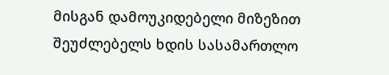მისგან დამოუკიდებელი მიზეზით შეუძლებელს ხდის სასამართლო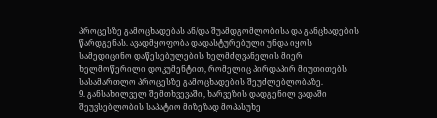პროცესზე გამოცხადებას ან/და შუამდგომლობისა და განცხადების წარდგენას. ავადმყოფობა დადასტურებული უნდა იყოს სამედიცინო დაწესებულების ხელმძღვანელის მიერ ხელმოწერილი დოკუმენტით, რომელიც პირდაპირ მიუთითებს სასამართლო პროცესზე გამოცხადების შეუძლებლობაზე.
9. განსახილველ შემთხვევაში, ხარვეზის დადგენილ ვადაში შეუვსებლობის საპატიო მიზეზად მოპასუხე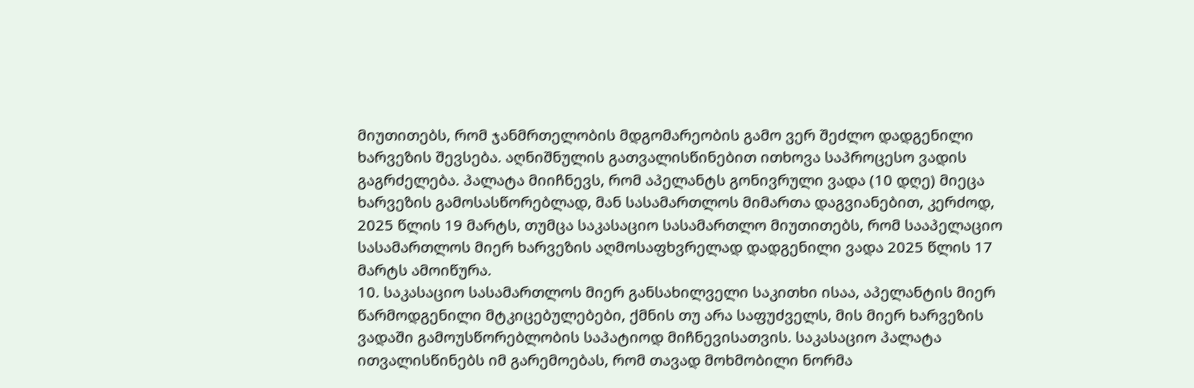მიუთითებს, რომ ჯანმრთელობის მდგომარეობის გამო ვერ შეძლო დადგენილი ხარვეზის შევსება. აღნიშნულის გათვალისწინებით ითხოვა საპროცესო ვადის გაგრძელება. პალატა მიიჩნევს, რომ აპელანტს გონივრული ვადა (10 დღე) მიეცა ხარვეზის გამოსასწორებლად, მან სასამართლოს მიმართა დაგვიანებით, კერძოდ, 2025 წლის 19 მარტს, თუმცა საკასაციო სასამართლო მიუთითებს, რომ სააპელაციო სასამართლოს მიერ ხარვეზის აღმოსაფხვრელად დადგენილი ვადა 2025 წლის 17 მარტს ამოიწურა.
10. საკასაციო სასამართლოს მიერ განსახილველი საკითხი ისაა, აპელანტის მიერ წარმოდგენილი მტკიცებულებები, ქმნის თუ არა საფუძველს, მის მიერ ხარვეზის ვადაში გამოუსწორებლობის საპატიოდ მიჩნევისათვის. საკასაციო პალატა ითვალისწინებს იმ გარემოებას, რომ თავად მოხმობილი ნორმა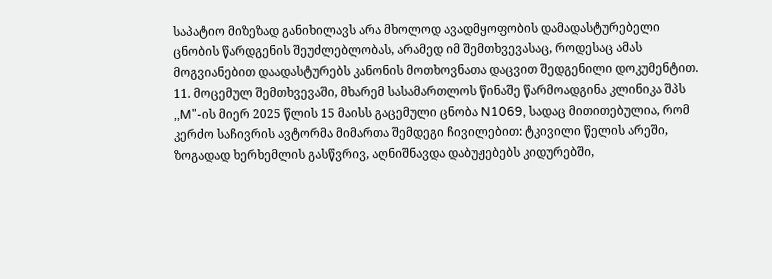საპატიო მიზეზად განიხილავს არა მხოლოდ ავადმყოფობის დამადასტურებელი ცნობის წარდგენის შეუძლებლობას, არამედ იმ შემთხვევასაც, როდესაც ამას მოგვიანებით დაადასტურებს კანონის მოთხოვნათა დაცვით შედგენილი დოკუმენტით.
11. მოცემულ შემთხვევაში, მხარემ სასამართლოს წინაშე წარმოადგინა კლინიკა შპს ,,M"-ის მიერ 2025 წლის 15 მაისს გაცემული ცნობა N1069, სადაც მითითებულია, რომ კერძო საჩივრის ავტორმა მიმართა შემდეგი ჩივილებით: ტკივილი წელის არეში, ზოგადად ხერხემლის გასწვრივ, აღნიშნავდა დაბუჟებებს კიდურებში,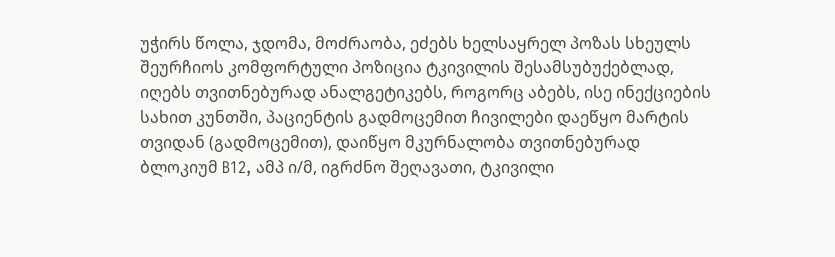უჭირს წოლა, ჯდომა, მოძრაობა, ეძებს ხელსაყრელ პოზას სხეულს შეურჩიოს კომფორტული პოზიცია ტკივილის შესამსუბუქებლად, იღებს თვითნებურად ანალგეტიკებს, როგორც აბებს, ისე ინექციების სახით კუნთში, პაციენტის გადმოცემით ჩივილები დაეწყო მარტის თვიდან (გადმოცემით), დაიწყო მკურნალობა თვითნებურად ბლოკიუმ B12, ამპ ი/მ, იგრძნო შეღავათი, ტკივილი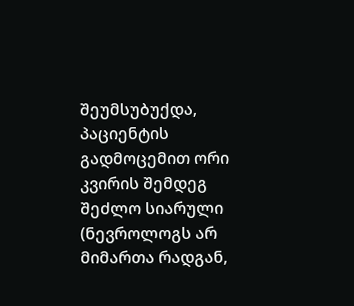შეუმსუბუქდა, პაციენტის გადმოცემით ორი კვირის შემდეგ შეძლო სიარული (ნევროლოგს არ მიმართა რადგან,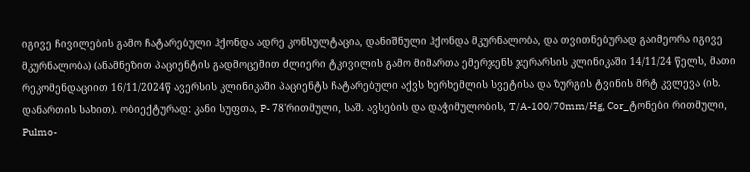იგივე ჩივილების გამო ჩატარებული ჰქონდა ადრე კონსულტაცია, დანიშნული ჰქონდა მკურნალობა, და თვითნებურად გაიმეორა იგივე მკურნალობა) (ანამნეზით პაციენტის გადმოცემით ძლიერი ტკივილის გამო მიმართა ემერჯენს ჯერარსის კლინიკაში 14/11/24 წელს, მათი რეკომენდაციით 16/11/2024წ ავერსის კლინიკაში პაციენტს ჩატარებული აქვს ხერხემლის სვეტისა და ზურგის ტვინის მრტ კვლევა (იხ. დანართის სახით). ობიექტურად: კანი სუფთა, P- 78'რითმული, საშ. ავსების და დაჭიმულობის, T/A-100/70mm/Hg, Cor_ტონები რითმული, Pulmo-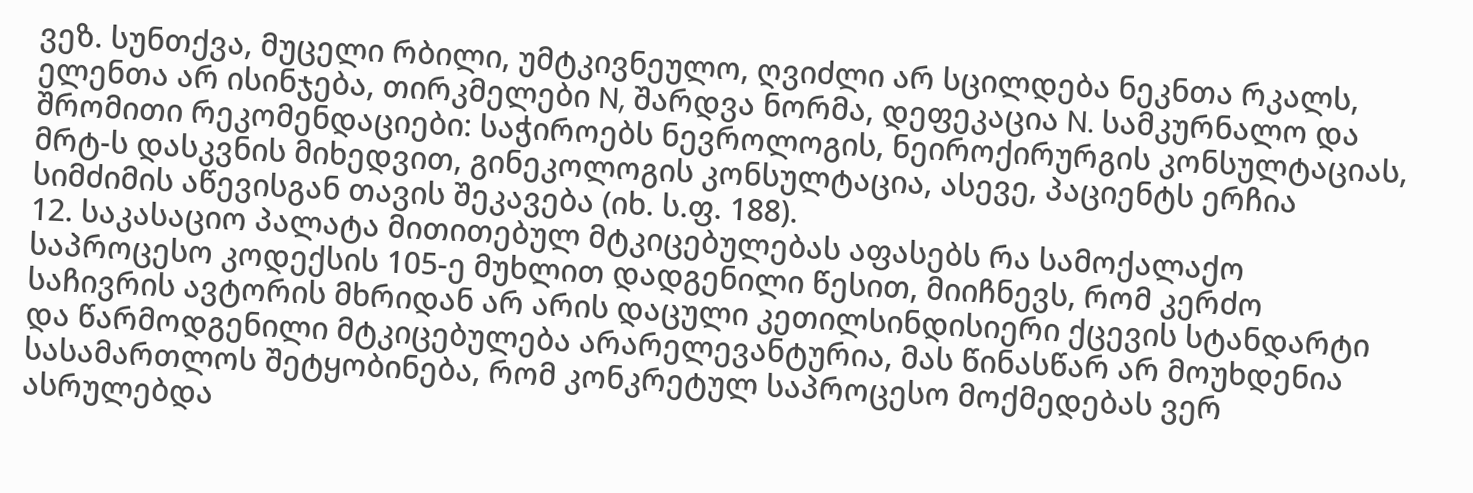ვეზ. სუნთქვა, მუცელი რბილი, უმტკივნეულო, ღვიძლი არ სცილდება ნეკნთა რკალს, ელენთა არ ისინჯება, თირკმელები N, შარდვა ნორმა, დეფეკაცია N. სამკურნალო და შრომითი რეკომენდაციები: საჭიროებს ნევროლოგის, ნეიროქირურგის კონსულტაციას, მრტ-ს დასკვნის მიხედვით, გინეკოლოგის კონსულტაცია, ასევე, პაციენტს ერჩია სიმძიმის აწევისგან თავის შეკავება (იხ. ს.ფ. 188).
12. საკასაციო პალატა მითითებულ მტკიცებულებას აფასებს რა სამოქალაქო საპროცესო კოდექსის 105-ე მუხლით დადგენილი წესით, მიიჩნევს, რომ კერძო საჩივრის ავტორის მხრიდან არ არის დაცული კეთილსინდისიერი ქცევის სტანდარტი და წარმოდგენილი მტკიცებულება არარელევანტურია, მას წინასწარ არ მოუხდენია სასამართლოს შეტყობინება, რომ კონკრეტულ საპროცესო მოქმედებას ვერ ასრულებდა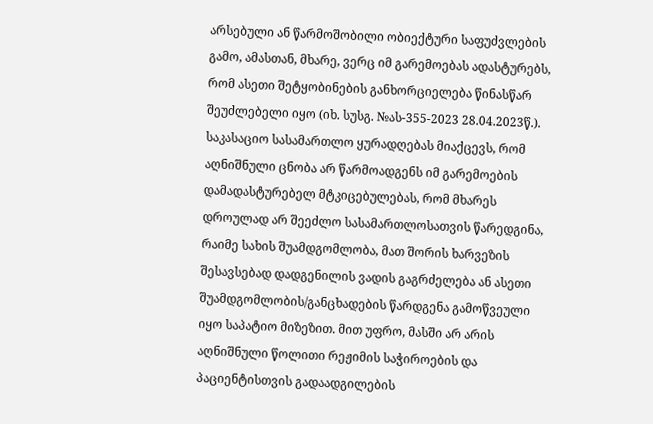არსებული ან წარმოშობილი ობიექტური საფუძვლების გამო, ამასთან, მხარე, ვერც იმ გარემოებას ადასტურებს, რომ ასეთი შეტყობინების განხორციელება წინასწარ შეუძლებელი იყო (იხ. სუსგ. №ას-355-2023 28.04.2023წ.). საკასაციო სასამართლო ყურადღებას მიაქცევს, რომ აღნიშნული ცნობა არ წარმოადგენს იმ გარემოების დამადასტურებელ მტკიცებულებას, რომ მხარეს დროულად არ შეეძლო სასამართლოსათვის წარედგინა, რაიმე სახის შუამდგომლობა, მათ შორის ხარვეზის შესავსებად დადგენილის ვადის გაგრძელება ან ასეთი შუამდგომლობის/განცხადების წარდგენა გამოწვეული იყო საპატიო მიზეზით. მით უფრო, მასში არ არის აღნიშნული წოლითი რეჟიმის საჭიროების და პაციენტისთვის გადაადგილების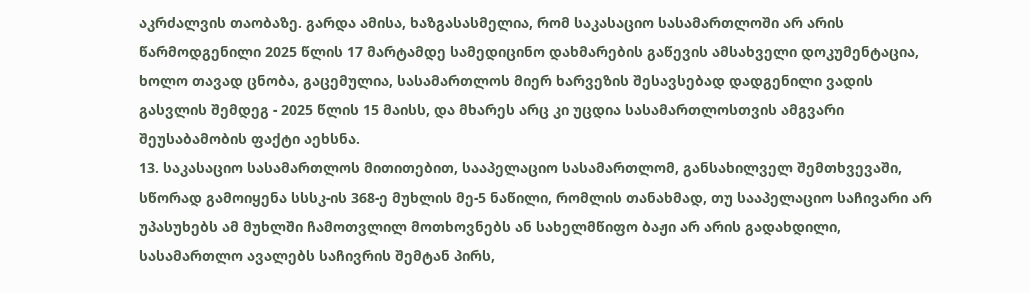აკრძალვის თაობაზე. გარდა ამისა, ხაზგასასმელია, რომ საკასაციო სასამართლოში არ არის წარმოდგენილი 2025 წლის 17 მარტამდე სამედიცინო დახმარების გაწევის ამსახველი დოკუმენტაცია, ხოლო თავად ცნობა, გაცემულია, სასამართლოს მიერ ხარვეზის შესავსებად დადგენილი ვადის გასვლის შემდეგ - 2025 წლის 15 მაისს, და მხარეს არც კი უცდია სასამართლოსთვის ამგვარი შეუსაბამობის ფაქტი აეხსნა.
13. საკასაციო სასამართლოს მითითებით, სააპელაციო სასამართლომ, განსახილველ შემთხვევაში, სწორად გამოიყენა სსსკ-ის 368-ე მუხლის მე-5 ნაწილი, რომლის თანახმად, თუ სააპელაციო საჩივარი არ უპასუხებს ამ მუხლში ჩამოთვლილ მოთხოვნებს ან სახელმწიფო ბაჟი არ არის გადახდილი, სასამართლო ავალებს საჩივრის შემტან პირს,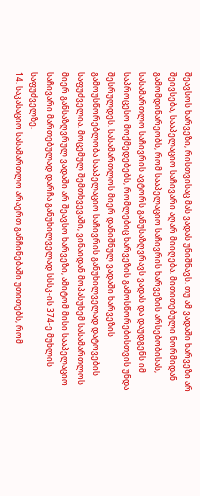შეავსოს ხარვეზი, რისთვისაც მას ვადას უნიშნავს. თუ ამ ვადაში ხარვეზი არ შეივსება, სააპელაციო საჩივარი აღარ მიიღება. მითითებული ნორმიდან გამომდინარეობს, რომ სააპელაციო საჩივრის ხარვეზის არსებობისას, სასამართლო საჩივრის ავტორს განუსაზღვრავს ვადას და დაუდგენს იმ საპროცესო მოქმედებებს, რომლებიც ხარვეზის გამოსწორებისთვის უნდა შესრულდეს. სასამართლოს მიერ დანიშნულ ვადაში ხარვეზის გამოუსწორებლობა სააპელაციო საჩივრის განუხილველად დატოვების საფუძველია. მოცემულ შემთხვევაში, ვინაიდან მოპასუხემ სასამართლოს მიერ განსაზღვრულ ვადაში არ შეავსო ხარვეზი, ამიტომ მისი სააპელაციო საჩივარი მართებულად დარჩა განუხილველად სსსკ-ის 374-ე მუხლის საფუძველზე.
14. საკასაციო სასამართლო არაერთ განჩინებაში უთითებს, რომ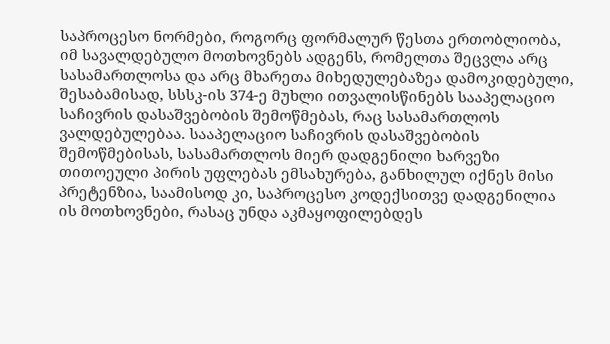საპროცესო ნორმები, როგორც ფორმალურ წესთა ერთობლიობა, იმ სავალდებულო მოთხოვნებს ადგენს, რომელთა შეცვლა არც სასამართლოსა და არც მხარეთა მიხედულებაზეა დამოკიდებული, შესაბამისად, სსსკ-ის 374-ე მუხლი ითვალისწინებს სააპელაციო საჩივრის დასაშვებობის შემოწმებას, რაც სასამართლოს ვალდებულებაა. სააპელაციო საჩივრის დასაშვებობის შემოწმებისას, სასამართლოს მიერ დადგენილი ხარვეზი თითოეული პირის უფლებას ემსახურება, განხილულ იქნეს მისი პრეტენზია, საამისოდ კი, საპროცესო კოდექსითვე დადგენილია ის მოთხოვნები, რასაც უნდა აკმაყოფილებდეს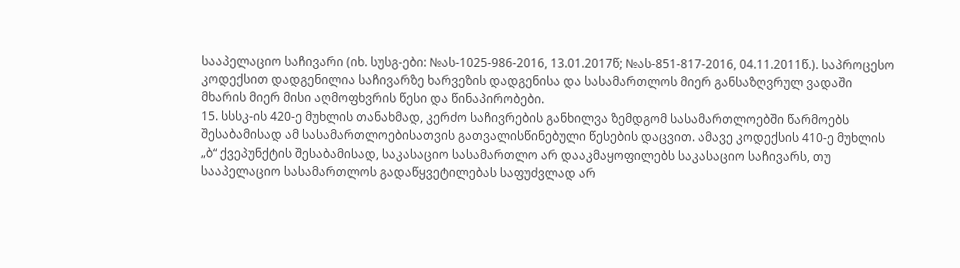სააპელაციო საჩივარი (იხ. სუსგ-ები: №ას-1025-986-2016, 13.01.2017წ; №ას-851-817-2016, 04.11.2011წ.). საპროცესო კოდექსით დადგენილია საჩივარზე ხარვეზის დადგენისა და სასამართლოს მიერ განსაზღვრულ ვადაში მხარის მიერ მისი აღმოფხვრის წესი და წინაპირობები.
15. სსსკ-ის 420-ე მუხლის თანახმად, კერძო საჩივრების განხილვა ზემდგომ სასამართლოებში წარმოებს შესაბამისად ამ სასამართლოებისათვის გათვალისწინებული წესების დაცვით. ამავე კოდექსის 410-ე მუხლის „ბ“ ქვეპუნქტის შესაბამისად, საკასაციო სასამართლო არ დააკმაყოფილებს საკასაციო საჩივარს, თუ სააპელაციო სასამართლოს გადაწყვეტილებას საფუძვლად არ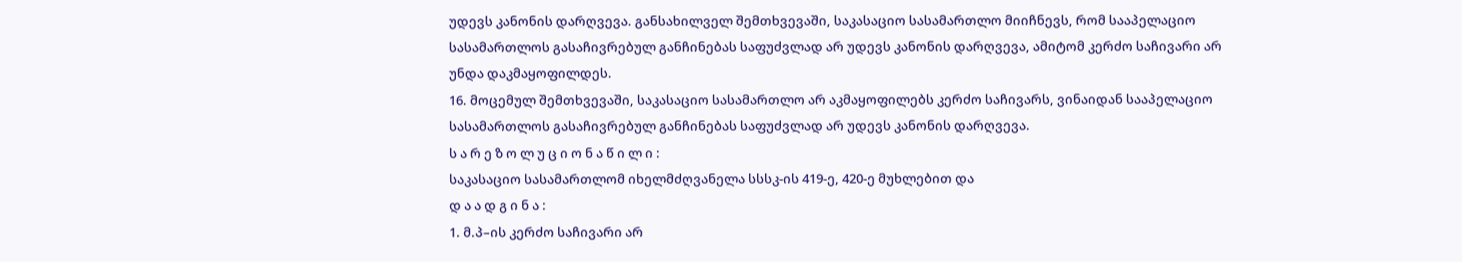უდევს კანონის დარღვევა. განსახილველ შემთხვევაში, საკასაციო სასამართლო მიიჩნევს, რომ სააპელაციო სასამართლოს გასაჩივრებულ განჩინებას საფუძვლად არ უდევს კანონის დარღვევა, ამიტომ კერძო საჩივარი არ უნდა დაკმაყოფილდეს.
16. მოცემულ შემთხვევაში, საკასაციო სასამართლო არ აკმაყოფილებს კერძო საჩივარს, ვინაიდან სააპელაციო სასამართლოს გასაჩივრებულ განჩინებას საფუძვლად არ უდევს კანონის დარღვევა.
ს ა რ ე ზ ო ლ უ ც ი ო ნ ა წ ი ლ ი :
საკასაციო სასამართლომ იხელმძღვანელა სსსკ-ის 419-ე, 420-ე მუხლებით და
დ ა ა დ გ ი ნ ა :
1. მ.პ–ის კერძო საჩივარი არ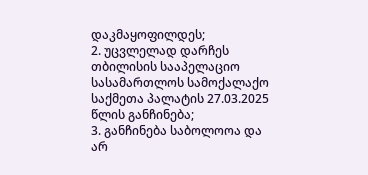დაკმაყოფილდეს;
2. უცვლელად დარჩეს თბილისის სააპელაციო სასამართლოს სამოქალაქო საქმეთა პალატის 27.03.2025 წლის განჩინება;
3. განჩინება საბოლოოა და არ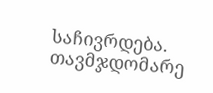საჩივრდება.
თავმჯდომარე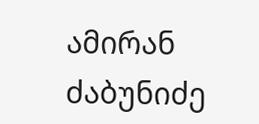ამირან ძაბუნიძე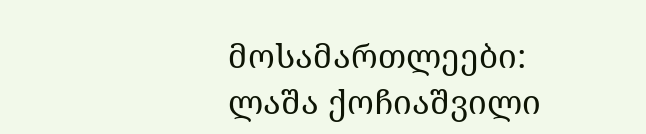მოსამართლეები: ლაშა ქოჩიაშვილი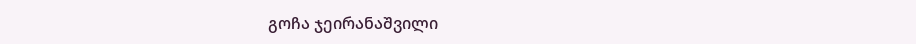გოჩა ჯეირანაშვილი